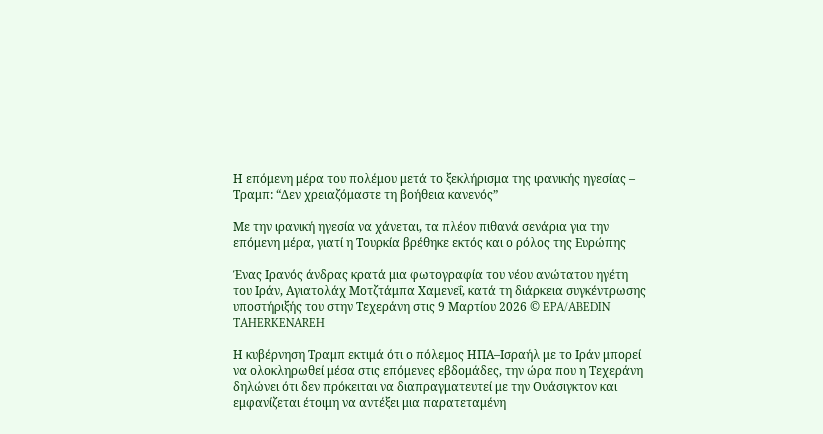Η επόμενη μέρα του πολέμου μετά το ξεκλήρισμα της ιρανικής ηγεσίας – Τραμπ: “Δεν χρειαζόμαστε τη βοήθεια κανενός”

Με την ιρανική ηγεσία να χάνεται, τα πλέον πιθανά σενάρια για την επόμενη μέρα, γιατί η Τουρκία βρέθηκε εκτός και ο ρόλος της Ευρώπης

Ένας Ιρανός άνδρας κρατά μια φωτογραφία του νέου ανώτατου ηγέτη του Ιράν, Αγιατολάχ Μοτζτάμπα Χαμενεΐ, κατά τη διάρκεια συγκέντρωσης υποστήριξής του στην Τεχεράνη στις 9 Μαρτίου 2026 © EPA/ABEDIN TAHERKENAREH

Η κυβέρνηση Τραμπ εκτιμά ότι ο πόλεμος ΗΠΑ–Ισραήλ με το Ιράν μπορεί να ολοκληρωθεί μέσα στις επόμενες εβδομάδες, την ώρα που η Τεχεράνη δηλώνει ότι δεν πρόκειται να διαπραγματευτεί με την Ουάσιγκτον και εμφανίζεται έτοιμη να αντέξει μια παρατεταμένη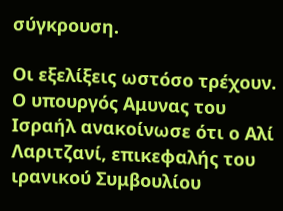σύγκρουση.

Οι εξελίξεις ωστόσο τρέχουν. Ο υπουργός Αμυνας του Ισραήλ ανακοίνωσε ότι ο Αλί Λαριτζανί, επικεφαλής του ιρανικού Συμβουλίου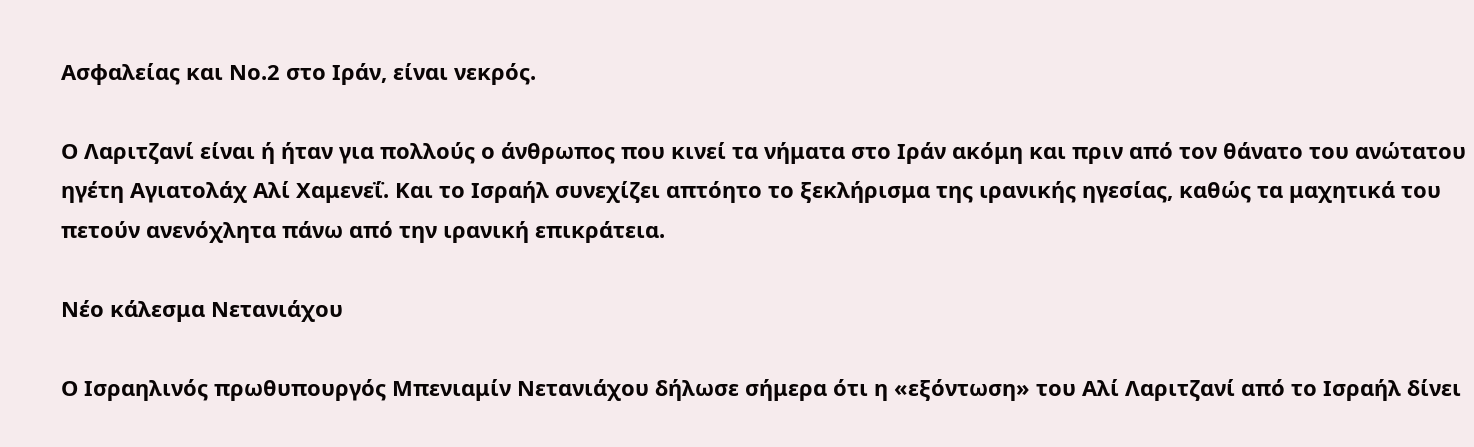Ασφαλείας και Νο.2 στο Ιράν, είναι νεκρός.

Ο Λαριτζανί είναι ή ήταν για πολλούς ο άνθρωπος που κινεί τα νήματα στο Ιράν ακόμη και πριν από τον θάνατο του ανώτατου ηγέτη Αγιατολάχ Αλί Χαμενεΐ. Και το Ισραήλ συνεχίζει απτόητο το ξεκλήρισμα της ιρανικής ηγεσίας, καθώς τα μαχητικά του πετούν ανενόχλητα πάνω από την ιρανική επικράτεια.

Νέο κάλεσμα Νετανιάχου

Ο Ισραηλινός πρωθυπουργός Μπενιαμίν Νετανιάχου δήλωσε σήμερα ότι η «εξόντωση» του Αλί Λαριτζανί από το Ισραήλ δίνει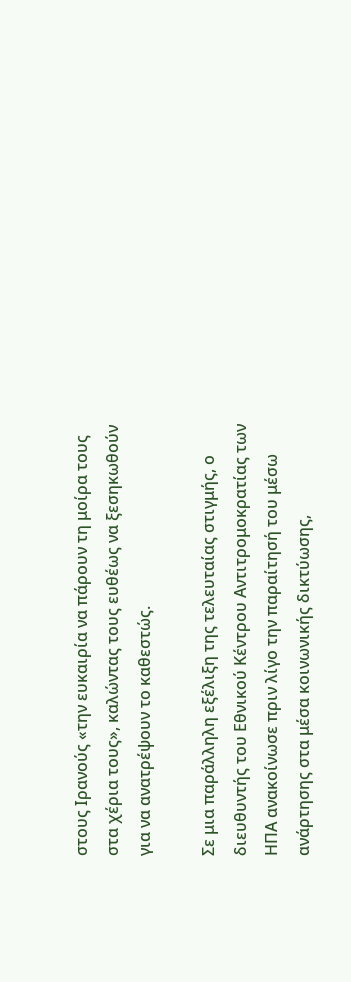στους Ιρανούς «την ευκαιρία να πάρουν τη μοίρα τους στα χέρια τους», καλώντας τους ευθέως να ξεσηκωθούν για να ανατρέψουν το καθεστώς.

Σε μια παράλληλη εξέλιξη της τελευταίας στιγμής, ο διευθυντής του Εθνικού Κέντρου Αντιτρομοκρατίας των ΗΠΑ ανακοίνωσε πριν λίγο την παραίτησή του μέσω ανάρτησης στα μέσα κοινωνικής δικτύωσης,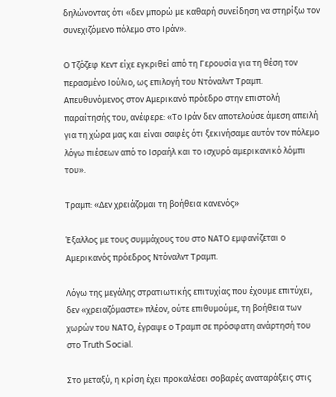δηλώνοντας ότι «δεν μπορώ με καθαρή συνείδηση να στηρίξω τον συνεχιζόμενο πόλεμο στο Ιράν».

Ο Τζόζεφ Κεντ είχε εγκριθεί από τη Γερουσία για τη θέση τον περασμένο Ιούλιο, ως επιλογή του Ντόναλντ Τραμπ. Απευθυνόμενος στον Αμερικανό πρόεδρο στην επιστολή παραίτησής του, ανέφερε: «Το Ιράν δεν αποτελούσε άμεση απειλή για τη χώρα μας και είναι σαφές ότι ξεκινήσαμε αυτόν τον πόλεμο λόγω πιέσεων από το Ισραήλ και το ισχυρό αμερικανικό λόμπι του».

Τραμπ: «Δεν χρειάζομαι τη βοήθεια κανενός»

Έξαλλος με τους συμμάχους του στο ΝΑΤΟ εμφανίζεται ο Αμερικανός πρόεδρος Ντόναλντ Τραμπ.

Λόγω της μεγάλης στρατιωτικής επιτυχίας που έχουμε επιτύχει, δεν «χρειαζόμαστε» πλέον, ούτε επιθυμούμε, τη βοήθεια των χωρών του ΝΑΤΟ, έγραψε ο Τραμπ σε πρόσφατη ανάρτησή του στο Truth Social.

Στο μεταξύ, η κρίση έχει προκαλέσει σοβαρές αναταράξεις στις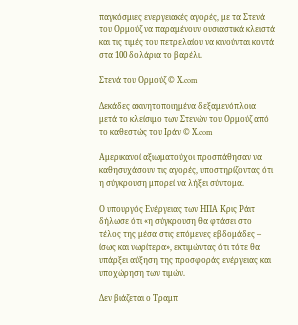παγκόσμιες ενεργειακές αγορές, με τα Στενά του Ορμούζ να παραμένουν ουσιαστικά κλειστά και τις τιμές του πετρελαίου να κινούνται κοντά στα 100 δολάρια το βαρέλι.

Στενά του Ορμούζ © Χ.com

Δεκάδες ακινητοποιημένα δεξαμενόπλοια μετά το κλείσιμο των Στενών του Ορμούζ από το καθεστώς του Ιράν © Χ.com

Αμερικανοί αξιωματούχοι προσπάθησαν να καθησυχάσουν τις αγορές, υποστηρίζοντας ότι η σύγκρουση μπορεί να λήξει σύντομα.

Ο υπουργός Ενέργειας των ΗΠΑ Κρις Ράιτ δήλωσε ότι «η σύγκρουση θα φτάσει στο τέλος της μέσα στις επόμενες εβδομάδες – ίσως και νωρίτερα», εκτιμώντας ότι τότε θα υπάρξει αύξηση της προσφοράς ενέργειας και υποχώρηση των τιμών.

Δεν βιάζεται ο Τραμπ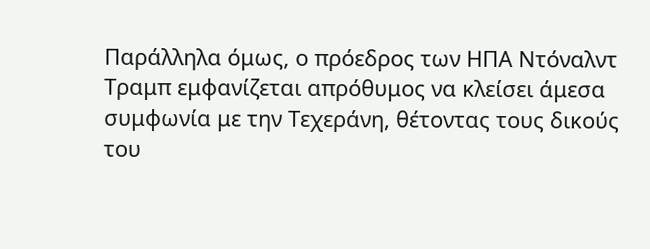Παράλληλα όμως, ο πρόεδρος των ΗΠΑ Ντόναλντ Τραμπ εμφανίζεται απρόθυμος να κλείσει άμεσα συμφωνία με την Τεχεράνη, θέτοντας τους δικούς του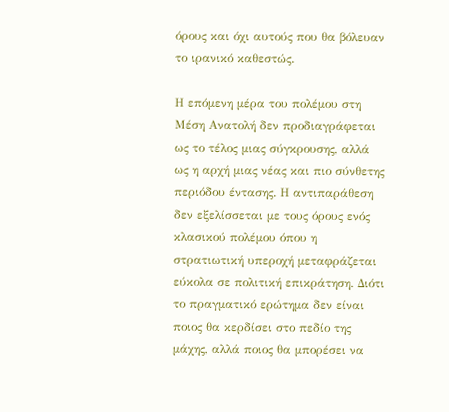όρους και όχι αυτούς που θα βόλευαν το ιρανικό καθεστώς.

Η επόμενη μέρα του πολέμου στη Μέση Ανατολή δεν προδιαγράφεται ως το τέλος μιας σύγκρουσης, αλλά ως η αρχή μιας νέας και πιο σύνθετης περιόδου έντασης. Η αντιπαράθεση δεν εξελίσσεται με τους όρους ενός κλασικού πολέμου όπου η στρατιωτική υπεροχή μεταφράζεται εύκολα σε πολιτική επικράτηση. Διότι το πραγματικό ερώτημα δεν είναι ποιος θα κερδίσει στο πεδίο της μάχης, αλλά ποιος θα μπορέσει να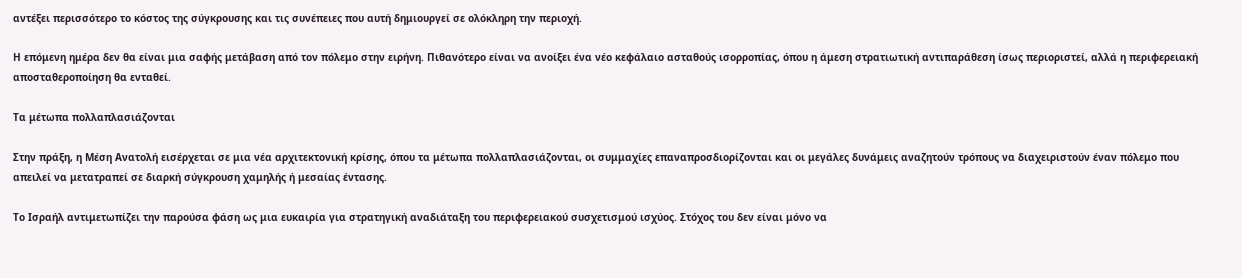αντέξει περισσότερο το κόστος της σύγκρουσης και τις συνέπειες που αυτή δημιουργεί σε ολόκληρη την περιοχή.

Η επόμενη ημέρα δεν θα είναι μια σαφής μετάβαση από τον πόλεμο στην ειρήνη. Πιθανότερο είναι να ανοίξει ένα νέο κεφάλαιο ασταθούς ισορροπίας, όπου η άμεση στρατιωτική αντιπαράθεση ίσως περιοριστεί, αλλά η περιφερειακή αποσταθεροποίηση θα ενταθεί.

Τα μέτωπα πολλαπλασιάζονται

Στην πράξη, η Μέση Ανατολή εισέρχεται σε μια νέα αρχιτεκτονική κρίσης, όπου τα μέτωπα πολλαπλασιάζονται, οι συμμαχίες επαναπροσδιορίζονται και οι μεγάλες δυνάμεις αναζητούν τρόπους να διαχειριστούν έναν πόλεμο που απειλεί να μετατραπεί σε διαρκή σύγκρουση χαμηλής ή μεσαίας έντασης.

Το Ισραήλ αντιμετωπίζει την παρούσα φάση ως μια ευκαιρία για στρατηγική αναδιάταξη του περιφερειακού συσχετισμού ισχύος. Στόχος του δεν είναι μόνο να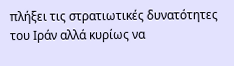πλήξει τις στρατιωτικές δυνατότητες του Ιράν αλλά κυρίως να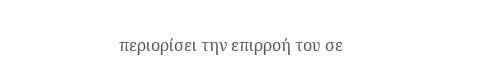περιορίσει την επιρροή του σε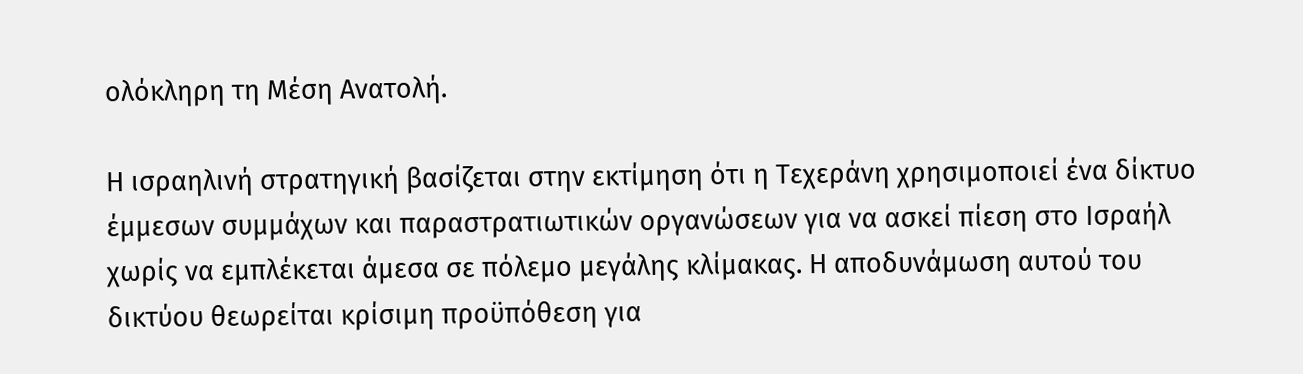ολόκληρη τη Μέση Ανατολή.

Η ισραηλινή στρατηγική βασίζεται στην εκτίμηση ότι η Τεχεράνη χρησιμοποιεί ένα δίκτυο έμμεσων συμμάχων και παραστρατιωτικών οργανώσεων για να ασκεί πίεση στο Ισραήλ χωρίς να εμπλέκεται άμεσα σε πόλεμο μεγάλης κλίμακας. Η αποδυνάμωση αυτού του δικτύου θεωρείται κρίσιμη προϋπόθεση για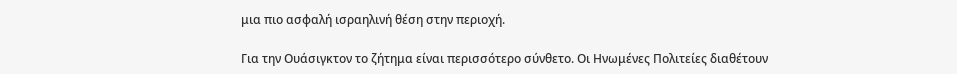μια πιο ασφαλή ισραηλινή θέση στην περιοχή.

Για την Ουάσιγκτον το ζήτημα είναι περισσότερο σύνθετο. Οι Ηνωμένες Πολιτείες διαθέτουν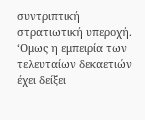συντριπτική στρατιωτική υπεροχή. ‘Ομως η εμπειρία των τελευταίων δεκαετιών έχει δείξει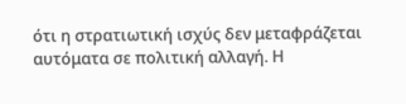ότι η στρατιωτική ισχύς δεν μεταφράζεται αυτόματα σε πολιτική αλλαγή. Η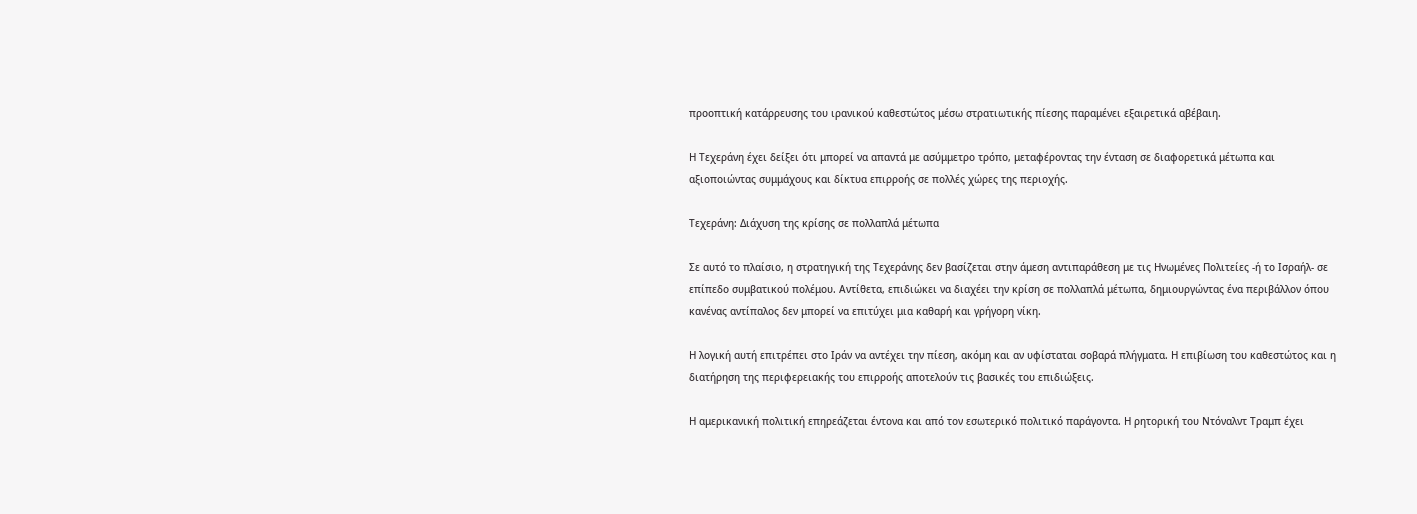προοπτική κατάρρευσης του ιρανικού καθεστώτος μέσω στρατιωτικής πίεσης παραμένει εξαιρετικά αβέβαιη.

Η Τεχεράνη έχει δείξει ότι μπορεί να απαντά με ασύμμετρο τρόπο, μεταφέροντας την ένταση σε διαφορετικά μέτωπα και αξιοποιώντας συμμάχους και δίκτυα επιρροής σε πολλές χώρες της περιοχής.

Τεχεράνη: Διάχυση της κρίσης σε πολλαπλά μέτωπα

Σε αυτό το πλαίσιο, η στρατηγική της Τεχεράνης δεν βασίζεται στην άμεση αντιπαράθεση με τις Ηνωμένες Πολιτείες -ή το Ισραήλ- σε επίπεδο συμβατικού πολέμου. Αντίθετα, επιδιώκει να διαχέει την κρίση σε πολλαπλά μέτωπα, δημιουργώντας ένα περιβάλλον όπου κανένας αντίπαλος δεν μπορεί να επιτύχει μια καθαρή και γρήγορη νίκη.

Η λογική αυτή επιτρέπει στο Ιράν να αντέχει την πίεση, ακόμη και αν υφίσταται σοβαρά πλήγματα. Η επιβίωση του καθεστώτος και η διατήρηση της περιφερειακής του επιρροής αποτελούν τις βασικές του επιδιώξεις.

Η αμερικανική πολιτική επηρεάζεται έντονα και από τον εσωτερικό πολιτικό παράγοντα. Η ρητορική του Ντόναλντ Τραμπ έχει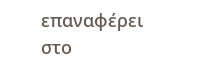επαναφέρει στο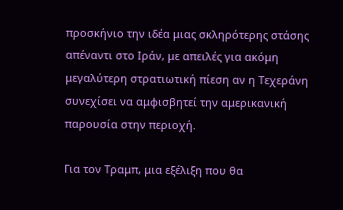προσκήνιο την ιδέα μιας σκληρότερης στάσης απέναντι στο Ιράν, με απειλές για ακόμη μεγαλύτερη στρατιωτική πίεση αν η Τεχεράνη συνεχίσει να αμφισβητεί την αμερικανική παρουσία στην περιοχή.

Για τον Τραμπ, μια εξέλιξη που θα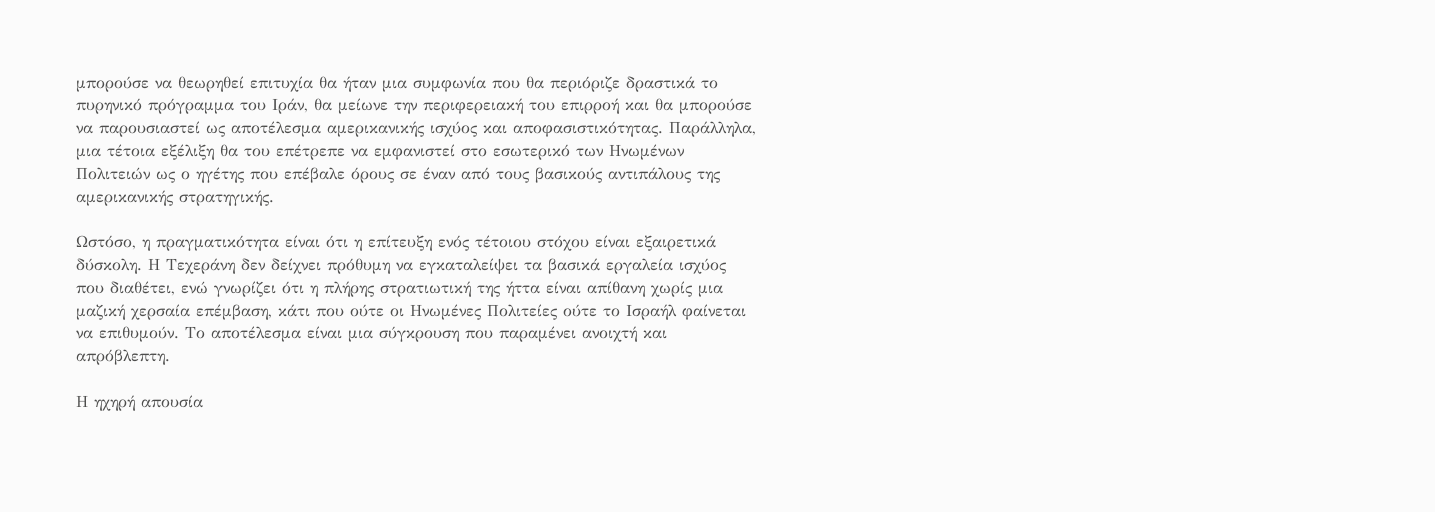μπορούσε να θεωρηθεί επιτυχία θα ήταν μια συμφωνία που θα περιόριζε δραστικά το πυρηνικό πρόγραμμα του Ιράν, θα μείωνε την περιφερειακή του επιρροή και θα μπορούσε να παρουσιαστεί ως αποτέλεσμα αμερικανικής ισχύος και αποφασιστικότητας. Παράλληλα, μια τέτοια εξέλιξη θα του επέτρεπε να εμφανιστεί στο εσωτερικό των Ηνωμένων Πολιτειών ως ο ηγέτης που επέβαλε όρους σε έναν από τους βασικούς αντιπάλους της αμερικανικής στρατηγικής.

Ωστόσο, η πραγματικότητα είναι ότι η επίτευξη ενός τέτοιου στόχου είναι εξαιρετικά δύσκολη. Η Τεχεράνη δεν δείχνει πρόθυμη να εγκαταλείψει τα βασικά εργαλεία ισχύος που διαθέτει, ενώ γνωρίζει ότι η πλήρης στρατιωτική της ήττα είναι απίθανη χωρίς μια μαζική χερσαία επέμβαση, κάτι που ούτε οι Ηνωμένες Πολιτείες ούτε το Ισραήλ φαίνεται να επιθυμούν. Το αποτέλεσμα είναι μια σύγκρουση που παραμένει ανοιχτή και απρόβλεπτη.

Η ηχηρή απουσία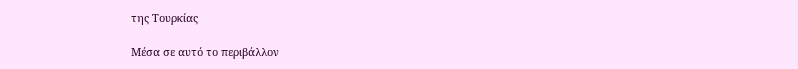της Τουρκίας

Μέσα σε αυτό το περιβάλλον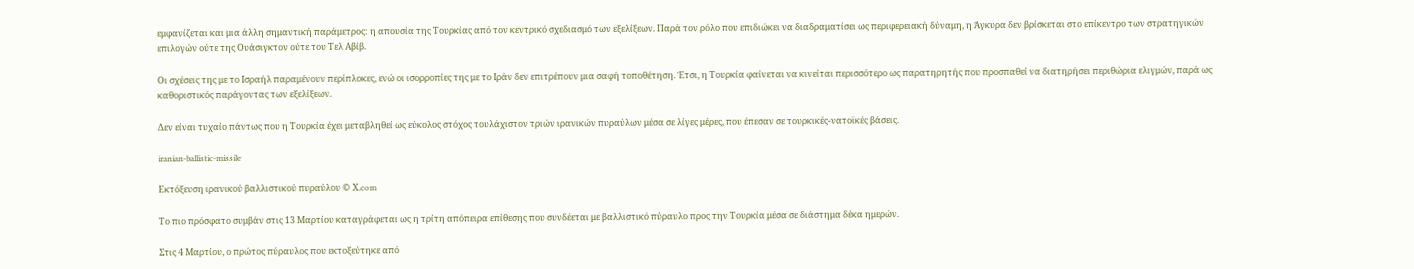εμφανίζεται και μια άλλη σημαντική παράμετρος: η απουσία της Τουρκίας από τον κεντρικό σχεδιασμό των εξελίξεων. Παρά τον ρόλο που επιδιώκει να διαδραματίσει ως περιφερειακή δύναμη, η Άγκυρα δεν βρίσκεται στο επίκεντρο των στρατηγικών επιλογών ούτε της Ουάσιγκτον ούτε του Τελ Αβίβ.

Οι σχέσεις της με το Ισραήλ παραμένουν περίπλοκες, ενώ οι ισορροπίες της με το Ιράν δεν επιτρέπουν μια σαφή τοποθέτηση. Έτσι, η Τουρκία φαίνεται να κινείται περισσότερο ως παρατηρητής που προσπαθεί να διατηρήσει περιθώρια ελιγμών, παρά ως καθοριστικός παράγοντας των εξελίξεων.

Δεν είναι τυχαίο πάντως που η Τουρκία έχει μεταβληθεί ως εύκολος στόχος τουλάχιστον τριών ιρανικών πυραύλων μέσα σε λίγες μέρες, που έπεσαν σε τουρκικές-νατοϊκές βάσεις.

iranian-ballistic-missile

Εκτόξευση ιρανικού βαλλιστικού πυραύλου © Χ.com

Το πιο πρόσφατο συμβάν στις 13 Μαρτίου καταγράφεται ως η τρίτη απόπειρα επίθεσης που συνδέεται με βαλλιστικό πύραυλο προς την Τουρκία μέσα σε διάστημα δέκα ημερών.

Στις 4 Μαρτίου, ο πρώτος πύραυλος που εκτοξεύτηκε από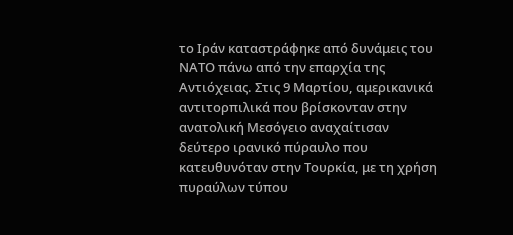το Ιράν καταστράφηκε από δυνάμεις του ΝΑΤΟ πάνω από την επαρχία της Αντιόχειας. Στις 9 Μαρτίου, αμερικανικά αντιτορπιλικά που βρίσκονταν στην ανατολική Μεσόγειο αναχαίτισαν δεύτερο ιρανικό πύραυλο που κατευθυνόταν στην Τουρκία, με τη χρήση πυραύλων τύπου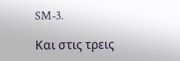SM-3.

Και στις τρεις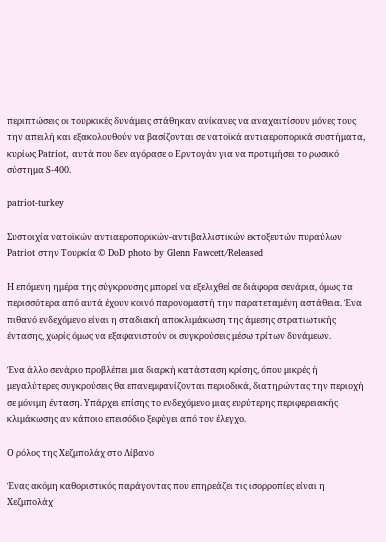περιπτώσεις οι τουρκικές δυνάμεις στάθηκαν ανίκανες να αναχαιτίσουν μόνες τους την απειλή και εξακολουθούν να βασίζονται σε νατοϊκά αντιαεροπορικά συστήματα, κυρίως Patriot, αυτά που δεν αγόρασε ο Ερντογάν για να προτιμήσει το ρωσικό σύστημα S-400.

patriot-turkey

Συστοιχία νατοϊκών αντιαεροπορικών-αντιβαλλιστικών εκτοξευτών πυραύλων Patriot στην Τουρκία © DoD photo by Glenn Fawcett/Released

Η επόμενη ημέρα της σύγκρουσης μπορεί να εξελιχθεί σε διάφορα σενάρια, όμως τα περισσότερα από αυτά έχουν κοινό παρονομαστή την παρατεταμένη αστάθεια. Ένα πιθανό ενδεχόμενο είναι η σταδιακή αποκλιμάκωση της άμεσης στρατιωτικής έντασης, χωρίς όμως να εξαφανιστούν οι συγκρούσεις μέσω τρίτων δυνάμεων.

Ένα άλλο σενάριο προβλέπει μια διαρκή κατάσταση κρίσης, όπου μικρές ή μεγαλύτερες συγκρούσεις θα επανεμφανίζονται περιοδικά, διατηρώντας την περιοχή σε μόνιμη ένταση. Υπάρχει επίσης το ενδεχόμενο μιας ευρύτερης περιφερειακής κλιμάκωσης αν κάποιο επεισόδιο ξεφύγει από τον έλεγχο.

Ο ρόλος της Χεζμπολάχ στο Λίβανο

Ένας ακόμη καθοριστικός παράγοντας που επηρεάζει τις ισορροπίες είναι η Χεζμπολάχ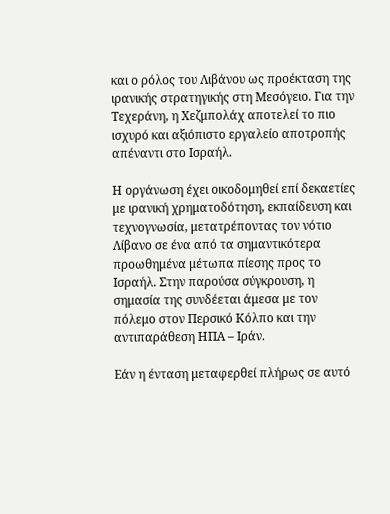και ο ρόλος του Λιβάνου ως προέκταση της ιρανικής στρατηγικής στη Μεσόγειο. Για την Τεχεράνη, η Χεζμπολάχ αποτελεί το πιο ισχυρό και αξιόπιστο εργαλείο αποτροπής απέναντι στο Ισραήλ.

Η οργάνωση έχει οικοδομηθεί επί δεκαετίες με ιρανική χρηματοδότηση, εκπαίδευση και τεχνογνωσία, μετατρέποντας τον νότιο Λίβανο σε ένα από τα σημαντικότερα προωθημένα μέτωπα πίεσης προς το Ισραήλ. Στην παρούσα σύγκρουση, η σημασία της συνδέεται άμεσα με τον πόλεμο στον Περσικό Κόλπο και την αντιπαράθεση ΗΠΑ – Ιράν.

Εάν η ένταση μεταφερθεί πλήρως σε αυτό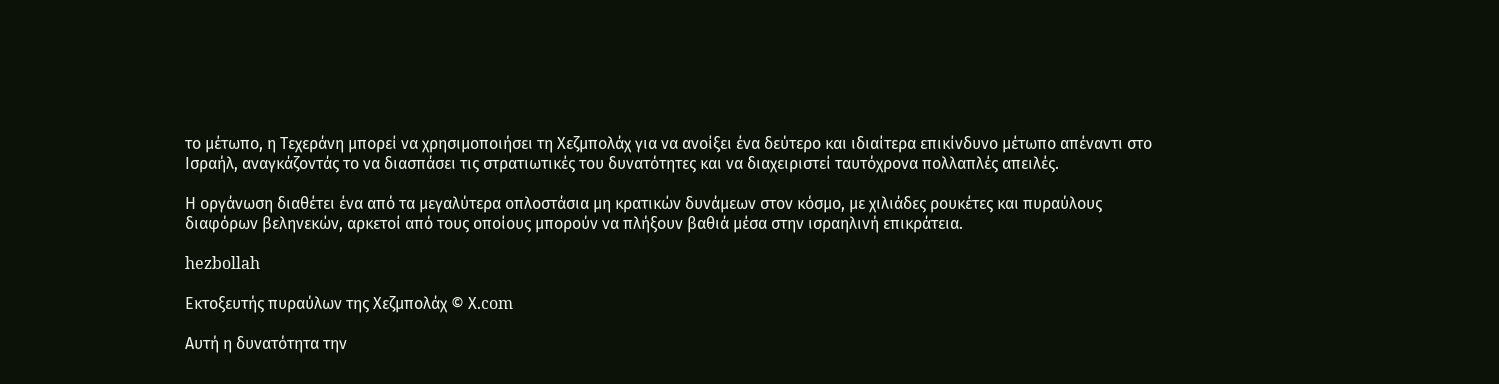το μέτωπο, η Τεχεράνη μπορεί να χρησιμοποιήσει τη Χεζμπολάχ για να ανοίξει ένα δεύτερο και ιδιαίτερα επικίνδυνο μέτωπο απέναντι στο Ισραήλ, αναγκάζοντάς το να διασπάσει τις στρατιωτικές του δυνατότητες και να διαχειριστεί ταυτόχρονα πολλαπλές απειλές.

Η οργάνωση διαθέτει ένα από τα μεγαλύτερα οπλοστάσια μη κρατικών δυνάμεων στον κόσμο, με χιλιάδες ρουκέτες και πυραύλους διαφόρων βεληνεκών, αρκετοί από τους οποίους μπορούν να πλήξουν βαθιά μέσα στην ισραηλινή επικράτεια.

hezbollah

Eκτοξευτής πυραύλων της Χεζμπολάχ © Χ.com

Αυτή η δυνατότητα την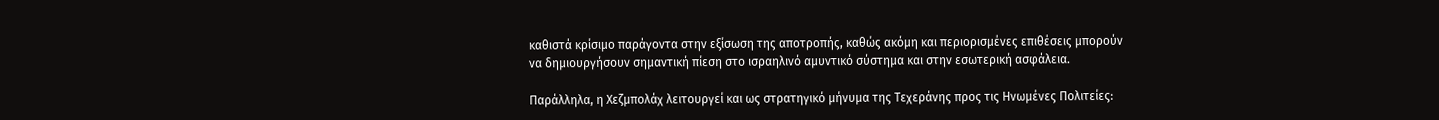καθιστά κρίσιμο παράγοντα στην εξίσωση της αποτροπής, καθώς ακόμη και περιορισμένες επιθέσεις μπορούν να δημιουργήσουν σημαντική πίεση στο ισραηλινό αμυντικό σύστημα και στην εσωτερική ασφάλεια.

Παράλληλα, η Χεζμπολάχ λειτουργεί και ως στρατηγικό μήνυμα της Τεχεράνης προς τις Ηνωμένες Πολιτείες: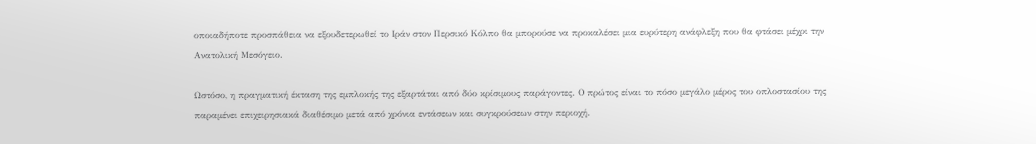οποιαδήποτε προσπάθεια να εξουδετερωθεί το Ιράν στον Περσικό Κόλπο θα μπορούσε να προκαλέσει μια ευρύτερη ανάφλεξη που θα φτάσει μέχρι την Ανατολική Μεσόγειο.

Ωστόσο, η πραγματική έκταση της εμπλοκής της εξαρτάται από δύο κρίσιμους παράγοντες. Ο πρώτος είναι το πόσο μεγάλο μέρος του οπλοστασίου της παραμένει επιχειρησιακά διαθέσιμο μετά από χρόνια εντάσεων και συγκρούσεων στην περιοχή.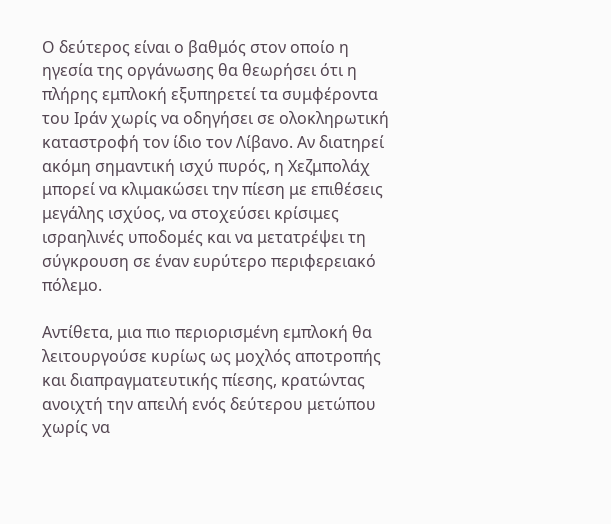Ο δεύτερος είναι ο βαθμός στον οποίο η ηγεσία της οργάνωσης θα θεωρήσει ότι η πλήρης εμπλοκή εξυπηρετεί τα συμφέροντα του Ιράν χωρίς να οδηγήσει σε ολοκληρωτική καταστροφή τον ίδιο τον Λίβανο. Αν διατηρεί ακόμη σημαντική ισχύ πυρός, η Χεζμπολάχ μπορεί να κλιμακώσει την πίεση με επιθέσεις μεγάλης ισχύος, να στοχεύσει κρίσιμες ισραηλινές υποδομές και να μετατρέψει τη σύγκρουση σε έναν ευρύτερο περιφερειακό πόλεμο.

Αντίθετα, μια πιο περιορισμένη εμπλοκή θα λειτουργούσε κυρίως ως μοχλός αποτροπής και διαπραγματευτικής πίεσης, κρατώντας ανοιχτή την απειλή ενός δεύτερου μετώπου χωρίς να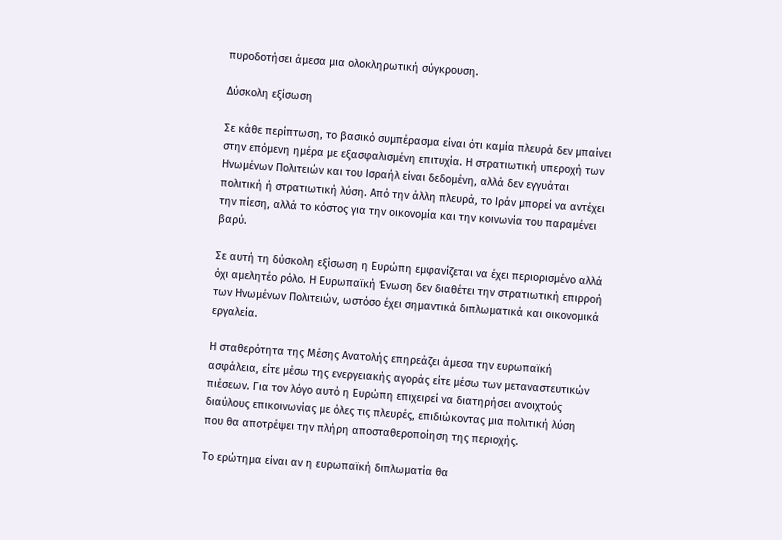πυροδοτήσει άμεσα μια ολοκληρωτική σύγκρουση.

Δύσκολη εξίσωση

Σε κάθε περίπτωση, το βασικό συμπέρασμα είναι ότι καμία πλευρά δεν μπαίνει στην επόμενη ημέρα με εξασφαλισμένη επιτυχία. Η στρατιωτική υπεροχή των Ηνωμένων Πολιτειών και του Ισραήλ είναι δεδομένη, αλλά δεν εγγυάται πολιτική ή στρατιωτική λύση. Από την άλλη πλευρά, το Ιράν μπορεί να αντέχει την πίεση, αλλά το κόστος για την οικονομία και την κοινωνία του παραμένει βαρύ.

Σε αυτή τη δύσκολη εξίσωση η Ευρώπη εμφανίζεται να έχει περιορισμένο αλλά όχι αμελητέο ρόλο. Η Ευρωπαϊκή Ένωση δεν διαθέτει την στρατιωτική επιρροή των Ηνωμένων Πολιτειών, ωστόσο έχει σημαντικά διπλωματικά και οικονομικά εργαλεία.

Η σταθερότητα της Μέσης Ανατολής επηρεάζει άμεσα την ευρωπαϊκή ασφάλεια, είτε μέσω της ενεργειακής αγοράς είτε μέσω των μεταναστευτικών πιέσεων. Για τον λόγο αυτό η Ευρώπη επιχειρεί να διατηρήσει ανοιχτούς διαύλους επικοινωνίας με όλες τις πλευρές, επιδιώκοντας μια πολιτική λύση που θα αποτρέψει την πλήρη αποσταθεροποίηση της περιοχής.

Το ερώτημα είναι αν η ευρωπαϊκή διπλωματία θα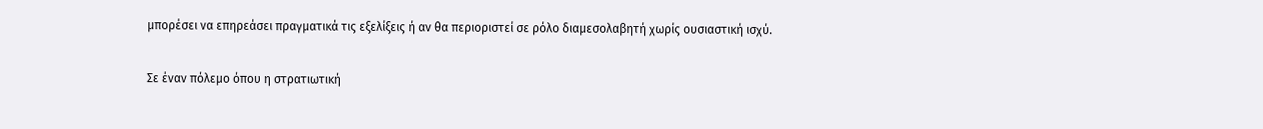μπορέσει να επηρεάσει πραγματικά τις εξελίξεις ή αν θα περιοριστεί σε ρόλο διαμεσολαβητή χωρίς ουσιαστική ισχύ.

Σε έναν πόλεμο όπου η στρατιωτική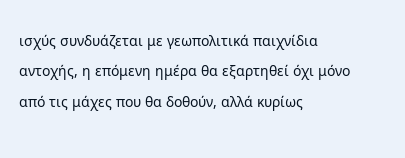ισχύς συνδυάζεται με γεωπολιτικά παιχνίδια αντοχής, η επόμενη ημέρα θα εξαρτηθεί όχι μόνο από τις μάχες που θα δοθούν, αλλά κυρίως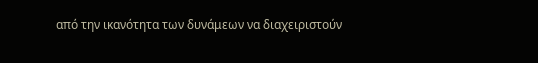από την ικανότητα των δυνάμεων να διαχειριστούν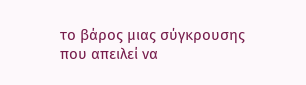το βάρος μιας σύγκρουσης που απειλεί να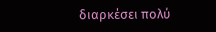διαρκέσει πολύ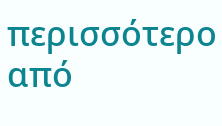περισσότερο από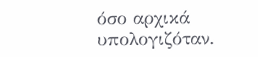όσο αρχικά υπολογιζόταν.